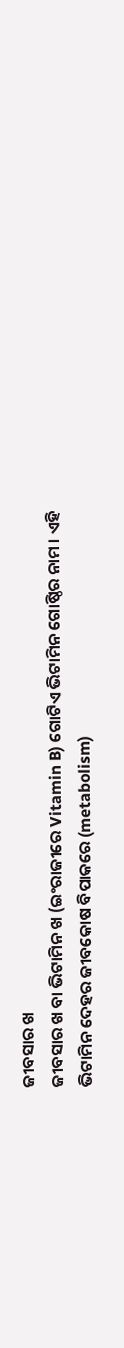ଜୀବସାର ଖ
ଜୀବସାର ଖ ବା ଭିଟାମିନ ଖ (ଇଂରାଜୀରେ Vitamin B) ଗୋଟିଏ ଭିଟାମିନ ଗୋଷ୍ଠିର ନାମ । ଏହି ଭିଟାମିନ ଦେହର ଜୀବକୋଷ ବିପାକରେ (metabolism)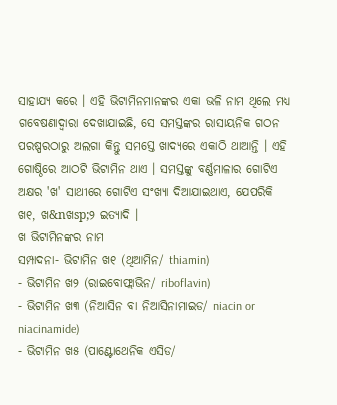ସାହାଯ୍ୟ କରେ । ଏହି ଭିଟାମିନମାନଙ୍କର ଏକା ଭଳି ନାମ ଥିଲେ ମଧ୍ୟ ଗବେଷଣାଦ୍ୱାରା ଦେଖାଯାଇଛି, ସେ ସମସ୍ତଙ୍କର ରାସାୟନିକ ଗଠନ ପରଷ୍ପରଠାରୁ ଅଲଗା କିନ୍ତୁ ସମସ୍ତେ ଖାଦ୍ୟରେ ଏକାଠି ଥାଆନ୍ତି । ଏହି ଗୋଷ୍ଠିରେ ଆଠଟି ଭିଟାମିନ ଥାଏ । ସମସ୍ତଙ୍କୁ ବର୍ଣ୍ଣମାଳାର ଗୋଟିଏ ଅକ୍ଷର 'ଖ' ସାଥୀରେ ଗୋଟିଏ ସଂଖ୍ୟା ଦିଆଯାଇଥାଏ, ଯେପରିକି ଖ୧, ଖ&nଖsp;୨ ଇତ୍ୟାଦି ।
ଖ ଭିଟାମିନଙ୍କର ନାମ
ସମ୍ପାଦନା- ଭିଟାମିନ ଖ୧ (ଥିଆମିନ/ thiamin)
- ଭିଟାମିନ ଖ୨ (ରାଇବୋଫ୍ଲାଭିନ/ riboflavin)
- ଭିଟାମିନ ଖ୩ (ନିଆସିନ ବା ନିଆସିନାମାଇଡ/ niacin or niacinamide)
- ଭିଟାମିନ ଖ୫ (ପାଣ୍ଟୋଥେନିକ ଏସିଡ/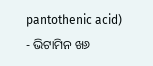pantothenic acid)
- ଭିଟାମିନ ଖ୬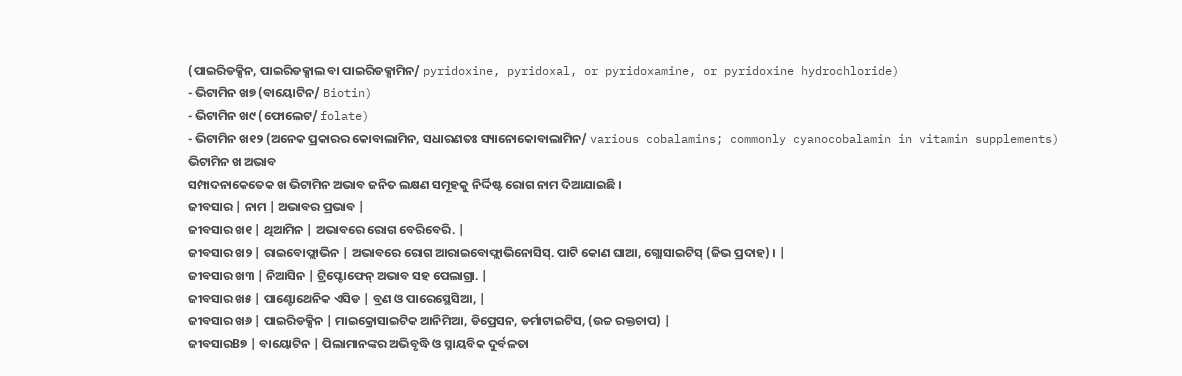(ପାଇରିଡକ୍ସିନ, ପାଇରିଡକ୍ସାଲ ବା ପାଇରିଡକ୍ସାମିନ/ pyridoxine, pyridoxal, or pyridoxamine, or pyridoxine hydrochloride)
- ଭିଟାମିନ ଖ୭ (ବାୟୋଟିନ/ Biotin)
- ଭିଟାମିନ ଖ୯ (ଫୋଲେଟ/ folate)
- ଭିଟାମିନ ଖ୧୨ (ଅନେକ ପ୍ରକାରର କୋବାଲାମିନ, ସଧାରଣତଃ ସ୍ୟାନୋକୋବାଲାମିନ/ various cobalamins; commonly cyanocobalamin in vitamin supplements)
ଭିଟାମିନ ଖ ଅଭାବ
ସମ୍ପାଦନାକେତେକ ଖ ଭିଟାମିନ ଅଭାବ ଜନିତ ଲକ୍ଷଣ ସମୂହକୁ ନିର୍ଦ୍ଦିଷ୍ଟ ରୋଗ ନାମ ଦିଆଯାଇଛି ।
ଜୀବସାର | ନାମ | ଅଭାବର ପ୍ରଭାବ |
ଜୀବସାର ଖ୧ | ଥିଆମିନ | ଅଭାବରେ ରୋଗ ବେରିବେରି. |
ଜୀବସାର ଖ୨ | ରାଇବୋଫ୍ଲାଭିନ | ଅଭାବରେ ରୋଗ ଆରାଇବୋଫ୍ଲାଭିନୋସିସ୍. ପାଟି କୋଣ ଘାଆ, ଗ୍ଲୋସାଇଟିସ୍ (ଜିଭ ପ୍ରଦାହ) । |
ଜୀବସାର ଖ୩ | ନିଆସିନ | ଟ୍ରିପ୍ଟୋଫେନ୍ ଅଭାବ ସହ ପେଲାଗ୍ରା. |
ଜୀବସାର ଖ୫ | ପାଣ୍ଟୋଥେନିକ ଏସିଡ | ବ୍ରଣ ଓ ପାରେସ୍ଥେସିଆ, |
ଜୀବସାର ଖ୬ | ପାଇରିଡକ୍ସିନ | ମାଇକ୍ରୋସାଇଟିକ ଆନିମିଆ, ଡିପ୍ରେସନ, ଡର୍ମାଟାଇଟିସ, (ଉଚ୍ଚ ରକ୍ତଚାପ) |
ଜୀବସାରB୭ | ବାୟୋଟିନ | ପିଲାମାନଙ୍କର ଅଭିବୃଦ୍ଧି ଓ ସ୍ନାୟବିକ ଦୁର୍ବଳତା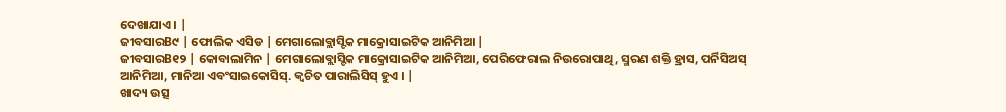ଦେଖାଯାଏ । |
ଜୀବସାରB୯ | ଫୋଲିକ ଏସିଡ | ମେଗାଲୋବ୍ଲାସ୍ଟିକ ମାକ୍ରୋସାଇଟିକ ଆନିମିଆ |
ଜୀବସାରB୧୨ | କୋବାଲାମିନ | ମେଗାଲୋବ୍ଲାସ୍ଟିକ ମାକ୍ରୋସାଇଟିକ ଆନିମିଆ, ପେରିଫେରାଲ ନିଉରୋପାଥି, ସ୍ମରଣ ଶକ୍ତି ହ୍ରାସ, ପର୍ନିସିଅସ୍ ଆନିମିଆ, ମାନିଆ ଏବଂସାଇକୋସିସ୍. କ୍ୱଚିତ ପାରାଲିସିସ୍ ହୁଏ । |
ଖାଦ୍ୟ ଉତ୍ସ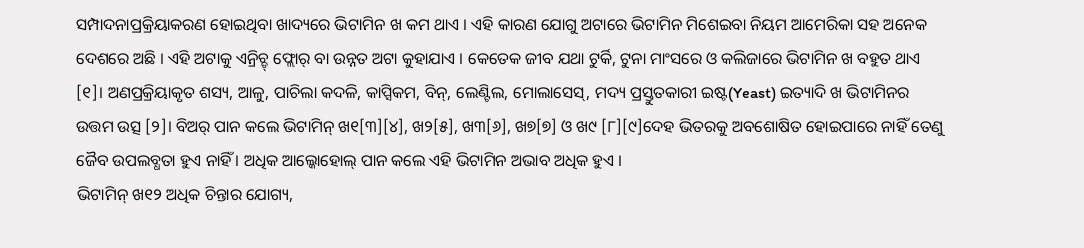ସମ୍ପାଦନାପ୍ରକ୍ରିୟାକରଣ ହୋଇଥିବା ଖାଦ୍ୟରେ ଭିଟାମିନ ଖ କମ ଥାଏ । ଏହି କାରଣ ଯୋଗୁ ଅଟାରେ ଭିଟାମିନ ମିଶେଇବା ନିୟମ ଆମେରିକା ସହ ଅନେକ ଦେଶରେ ଅଛି । ଏହି ଅଟାକୁ ଏନ୍ରିଚ୍ଡ୍ ଫ୍ଲୋର୍ ବା ଉନ୍ନତ ଅଟା କୁହାଯାଏ । କେତେକ ଜୀବ ଯଥା ଟୁର୍କି, ଟୁନା ମାଂସରେ ଓ କଲିଜାରେ ଭିଟାମିନ ଖ ବହୁତ ଥାଏ [୧]। ଅଣପ୍ରକ୍ରିୟାକୃତ ଶସ୍ୟ, ଆଳୁ, ପାଚିଲା କଦଳି, କାପ୍ସିକମ, ବିନ୍, ଲେଣ୍ଟିଲ, ମୋଲାସେସ୍, ମଦ୍ୟ ପ୍ରସ୍ତୁତକାରୀ ଇଷ୍ଟ(Yeast) ଇତ୍ୟାଦି ଖ ଭିଟାମିନର ଉତ୍ତମ ଉତ୍ସ [୨]। ବିଅର୍ ପାନ କଲେ ଭିଟାମିନ୍ ଖ୧[୩][୪], ଖ୨[୫], ଖ୩[୬], ଖ୭[୭] ଓ ଖ୯ [୮][୯]ଦେହ ଭିତରକୁ ଅବଶୋଷିତ ହୋଇପାରେ ନାହିଁ ତେଣୁ ଜୈବ ଉପଲବ୍ଧତା ହୁଏ ନାହିଁ । ଅଧିକ ଆଲ୍କୋହୋଲ୍ ପାନ କଲେ ଏହି ଭିଟାମିନ ଅଭାବ ଅଧିକ ହୁଏ ।
ଭିଟାମିନ୍ ଖ୧୨ ଅଧିକ ଚିନ୍ତାର ଯୋଗ୍ୟ,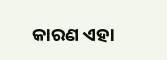କାରଣ ଏହା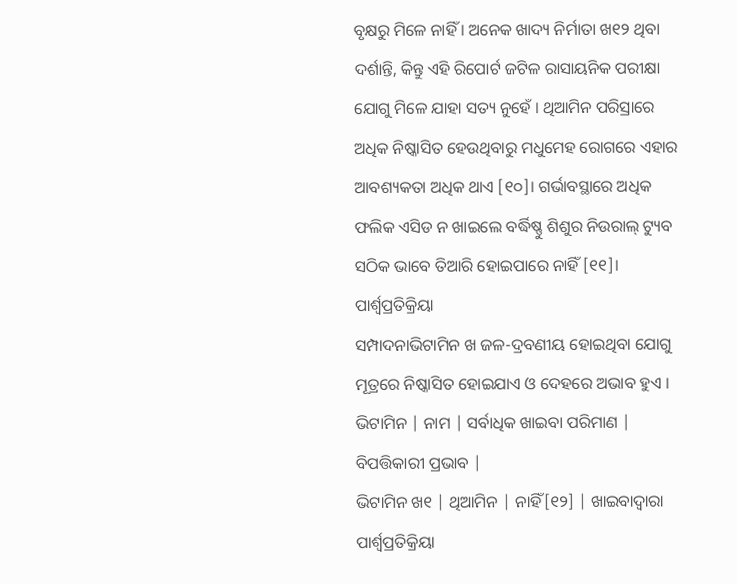ବୃକ୍ଷରୁ ମିଳେ ନାହିଁ । ଅନେକ ଖାଦ୍ୟ ନିର୍ମାତା ଖ୧୨ ଥିବା ଦର୍ଶାନ୍ତି, କିନ୍ତୁ ଏହି ରିପୋର୍ଟ ଜଟିଳ ରାସାୟନିକ ପରୀକ୍ଷା ଯୋଗୁ ମିଳେ ଯାହା ସତ୍ୟ ନୁହେଁ । ଥିଆମିନ ପରିସ୍ରାରେ ଅଧିକ ନିଷ୍କାସିତ ହେଉଥିବାରୁ ମଧୁମେହ ରୋଗରେ ଏହାର ଆବଶ୍ୟକତା ଅଧିକ ଥାଏ [୧୦]। ଗର୍ଭାବସ୍ଥାରେ ଅଧିକ ଫଲିକ ଏସିଡ ନ ଖାଇଲେ ବର୍ଦ୍ଧିଷ୍ଣୁ ଶିଶୁର ନିଉରାଲ୍ ଟ୍ୟୁବ ସଠିକ ଭାବେ ତିଆରି ହୋଇପାରେ ନାହିଁ [୧୧]।
ପାର୍ଶ୍ୱପ୍ରତିକ୍ରିୟା
ସମ୍ପାଦନାଭିଟାମିନ ଖ ଜଳ-ଦ୍ରବଣୀୟ ହୋଇଥିବା ଯୋଗୁ ମୂତ୍ରରେ ନିଷ୍କାସିତ ହୋଇଯାଏ ଓ ଦେହରେ ଅଭାବ ହୁଏ ।
ଭିଟାମିନ | ନାମ | ସର୍ବାଧିକ ଖାଇବା ପରିମାଣ | ବିପତ୍ତିକାରୀ ପ୍ରଭାବ |
ଭିଟାମିନ ଖ୧ | ଥିଆମିନ | ନାହିଁ[୧୨] | ଖାଇବାଦ୍ୱାରା ପାର୍ଶ୍ୱପ୍ରତିକ୍ରିୟା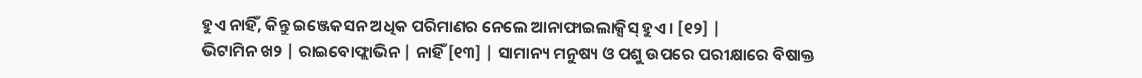ହୁଏ ନାହିଁ, କିନ୍ତୁ ଇଞ୍ଜେକସନ ଅଧିକ ପରିମାଣର ନେଲେ ଆନାଫାଇଲାକ୍ସିସ୍ ହୁଏ । [୧୨] |
ଭିଟାମିନ ଖ୨ | ରାଇବୋଫ୍ଲାଭିନ | ନାହିଁ [୧୩] | ସାମାନ୍ୟ ମନୁଷ୍ୟ ଓ ପଶୁ ଉପରେ ପରୀକ୍ଷାରେ ବିଷାକ୍ତ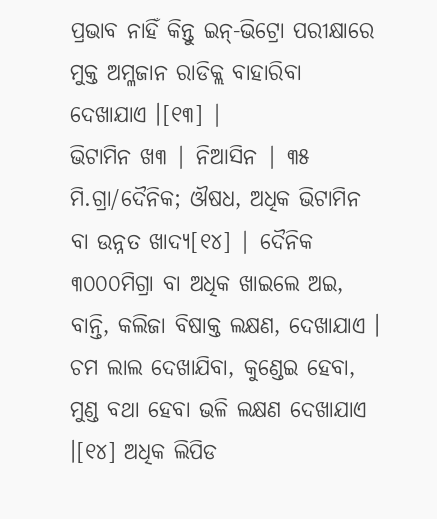ପ୍ରଭାବ ନାହିଁ କିନ୍ତୁ ଇନ୍-ଭିଟ୍ରୋ ପରୀକ୍ଷାରେ ମୁକ୍ତ ଅମ୍ଳଜାନ ରାଡିକ୍ଲ ବାହାରିବା ଦେଖାଯାଏ ।[୧୩] |
ଭିଟାମିନ ଖ୩ | ନିଆସିନ | ୩୫ ମି.ଗ୍ରା/ଦୈନିକ; ଔଷଧ, ଅଧିକ ଭିଟାମିନ ବା ଉନ୍ନତ ଖାଦ୍ୟ[୧୪] | ଦୈନିକ ୩୦୦୦ମିଗ୍ରା ବା ଅଧିକ ଖାଇଲେ ଅଇ, ବାନ୍ତି, କଲିଜା ବିଷାକ୍ତ ଲକ୍ଷଣ, ଦେଖାଯାଏ । ଚମ ଲାଲ ଦେଖାଯିବା, କୁଣ୍ଡେଇ ହେବା, ମୁଣ୍ଡ ବଥା ହେବା ଭଳି ଲକ୍ଷଣ ଦେଖାଯାଏ ।[୧୪] ଅଧିକ ଲିପିଡ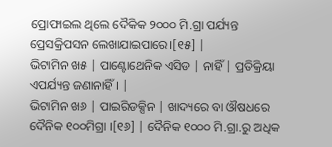ପ୍ରୋଫାଇଲ ଥିଲେ ଦୈକିକ ୨୦୦୦ ମି.ଗ୍ରା ପର୍ଯ୍ୟନ୍ତ ପ୍ରେସକ୍ରିପସନ ଲେଖାଯାଇପାରେ।[୧୫] |
ଭିଟାମିନ ଖ୫ | ପାଣ୍ଟୋଥେନିକ ଏସିଡ | ନାହିଁ | ପ୍ରତିକ୍ରିୟା ଏପର୍ଯ୍ୟନ୍ତ ଜଣାନାହିଁ । |
ଭିଟାମିନ ଖ୬ | ପାଇରିଡକ୍ସିନ | ଖାଦ୍ୟରେ ବା ଔଷଧରେ ଦୈନିକ ୧୦୦ମିଗ୍ରା ।[୧୬] | ଦୈନିକ ୧୦୦୦ ମି.ଗ୍ରା.ରୁ ଅଧିକ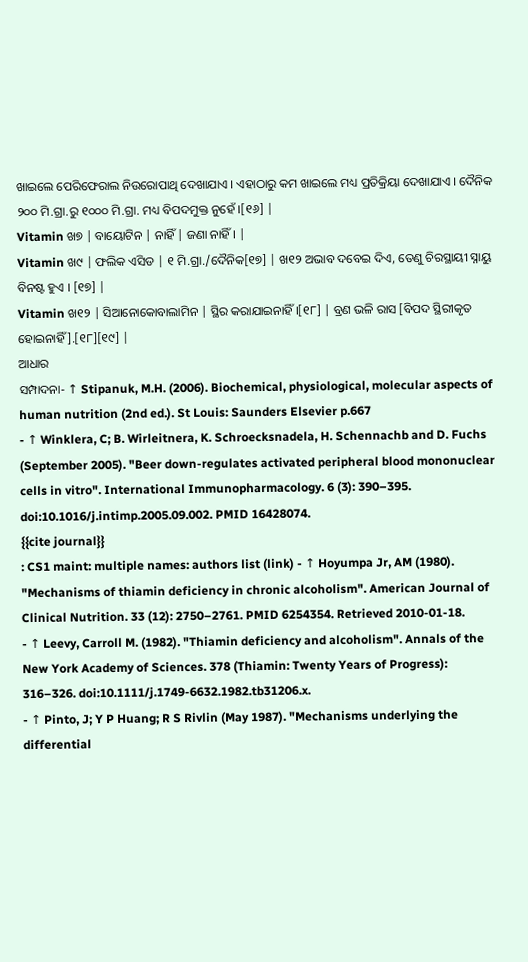ଖାଇଲେ ପେରିଫେରାଲ ନିଉରୋପାଥି ଦେଖାଯାଏ । ଏହାଠାରୁ କମ ଖାଇଲେ ମଧ୍ୟ ପ୍ରତିକ୍ରିୟା ଦେଖାଯାଏ । ଦୈନିକ ୨୦୦ ମି.ଗ୍ରା.ରୁ ୧୦୦୦ ମି.ଗ୍ରା. ମଧ୍ୟ ବିପଦମୁକ୍ତ ନୁହେଁ ।[୧୬] |
Vitamin ଖ୭ | ବାୟୋଟିନ | ନାହିଁ | ଜଣା ନାହିଁ । |
Vitamin ଖ୯ | ଫଲିକ ଏସିଡ | ୧ ମି.ଗ୍ରା./ଦୈନିକ[୧୭] | ଖ୧୨ ଅଭାବ ଦବେଇ ଦିଏ, ତେଣୁ ଚିରସ୍ଥାୟୀ ସ୍ନାୟୁ ବିନଷ୍ଟ ହୁଏ । [୧୭] |
Vitamin ଖ୧୨ | ସିଆନୋକୋବାଲାମିନ | ସ୍ଥିର କରାଯାଇନାହିଁ ।[୧୮] | ବ୍ରଣ ଭଳି ରାସ [ବିପଦ ସ୍ଥିରୀକୃତ ହୋଇନାହିଁ ].[୧୮][୧୯] |
ଆଧାର
ସମ୍ପାଦନା- ↑ Stipanuk, M.H. (2006). Biochemical, physiological, molecular aspects of human nutrition (2nd ed.). St Louis: Saunders Elsevier p.667
- ↑ Winklera, C; B. Wirleitnera, K. Schroecksnadela, H. Schennachb and D. Fuchs (September 2005). "Beer down-regulates activated peripheral blood mononuclear cells in vitro". International Immunopharmacology. 6 (3): 390–395. doi:10.1016/j.intimp.2005.09.002. PMID 16428074.
{{cite journal}}
: CS1 maint: multiple names: authors list (link) - ↑ Hoyumpa Jr, AM (1980). "Mechanisms of thiamin deficiency in chronic alcoholism". American Journal of Clinical Nutrition. 33 (12): 2750–2761. PMID 6254354. Retrieved 2010-01-18.
- ↑ Leevy, Carroll M. (1982). "Thiamin deficiency and alcoholism". Annals of the New York Academy of Sciences. 378 (Thiamin: Twenty Years of Progress): 316–326. doi:10.1111/j.1749-6632.1982.tb31206.x.
- ↑ Pinto, J; Y P Huang; R S Rivlin (May 1987). "Mechanisms underlying the differential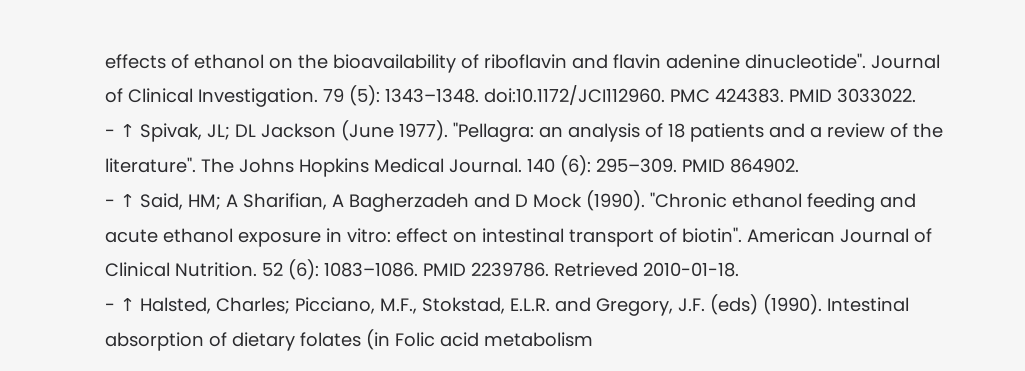effects of ethanol on the bioavailability of riboflavin and flavin adenine dinucleotide". Journal of Clinical Investigation. 79 (5): 1343–1348. doi:10.1172/JCI112960. PMC 424383. PMID 3033022.
- ↑ Spivak, JL; DL Jackson (June 1977). "Pellagra: an analysis of 18 patients and a review of the literature". The Johns Hopkins Medical Journal. 140 (6): 295–309. PMID 864902.
- ↑ Said, HM; A Sharifian, A Bagherzadeh and D Mock (1990). "Chronic ethanol feeding and acute ethanol exposure in vitro: effect on intestinal transport of biotin". American Journal of Clinical Nutrition. 52 (6): 1083–1086. PMID 2239786. Retrieved 2010-01-18.
- ↑ Halsted, Charles; Picciano, M.F., Stokstad, E.L.R. and Gregory, J.F. (eds) (1990). Intestinal absorption of dietary folates (in Folic acid metabolism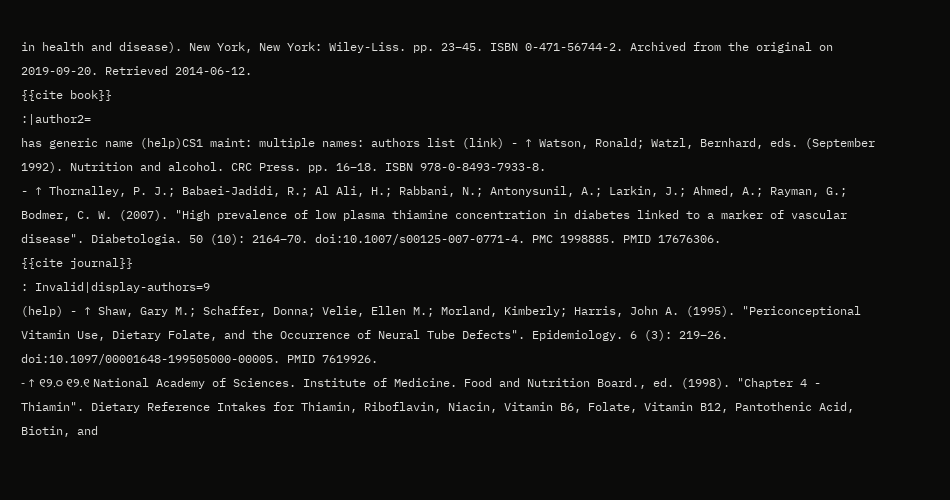in health and disease). New York, New York: Wiley-Liss. pp. 23–45. ISBN 0-471-56744-2. Archived from the original on 2019-09-20. Retrieved 2014-06-12.
{{cite book}}
:|author2=
has generic name (help)CS1 maint: multiple names: authors list (link) - ↑ Watson, Ronald; Watzl, Bernhard, eds. (September 1992). Nutrition and alcohol. CRC Press. pp. 16–18. ISBN 978-0-8493-7933-8.
- ↑ Thornalley, P. J.; Babaei-Jadidi, R.; Al Ali, H.; Rabbani, N.; Antonysunil, A.; Larkin, J.; Ahmed, A.; Rayman, G.; Bodmer, C. W. (2007). "High prevalence of low plasma thiamine concentration in diabetes linked to a marker of vascular disease". Diabetologia. 50 (10): 2164–70. doi:10.1007/s00125-007-0771-4. PMC 1998885. PMID 17676306.
{{cite journal}}
: Invalid|display-authors=9
(help) - ↑ Shaw, Gary M.; Schaffer, Donna; Velie, Ellen M.; Morland, Kimberly; Harris, John A. (1995). "Periconceptional Vitamin Use, Dietary Folate, and the Occurrence of Neural Tube Defects". Epidemiology. 6 (3): 219–26. doi:10.1097/00001648-199505000-00005. PMID 7619926.
- ↑ ୧୨.୦ ୧୨.୧ National Academy of Sciences. Institute of Medicine. Food and Nutrition Board., ed. (1998). "Chapter 4 - Thiamin". Dietary Reference Intakes for Thiamin, Riboflavin, Niacin, Vitamin B6, Folate, Vitamin B12, Pantothenic Acid, Biotin, and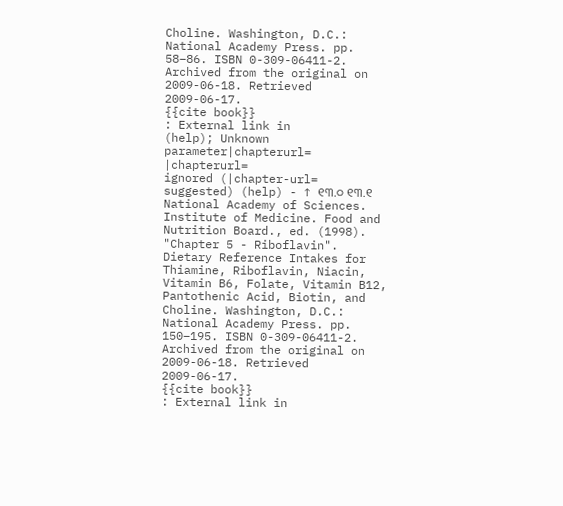Choline. Washington, D.C.: National Academy Press. pp. 58–86. ISBN 0-309-06411-2. Archived from the original on 2009-06-18. Retrieved 2009-06-17.
{{cite book}}
: External link in
(help); Unknown parameter|chapterurl=
|chapterurl=
ignored (|chapter-url=
suggested) (help) - ↑ ୧୩.୦ ୧୩.୧ National Academy of Sciences. Institute of Medicine. Food and Nutrition Board., ed. (1998). "Chapter 5 - Riboflavin". Dietary Reference Intakes for Thiamine, Riboflavin, Niacin, Vitamin B6, Folate, Vitamin B12, Pantothenic Acid, Biotin, and Choline. Washington, D.C.: National Academy Press. pp. 150–195. ISBN 0-309-06411-2. Archived from the original on 2009-06-18. Retrieved 2009-06-17.
{{cite book}}
: External link in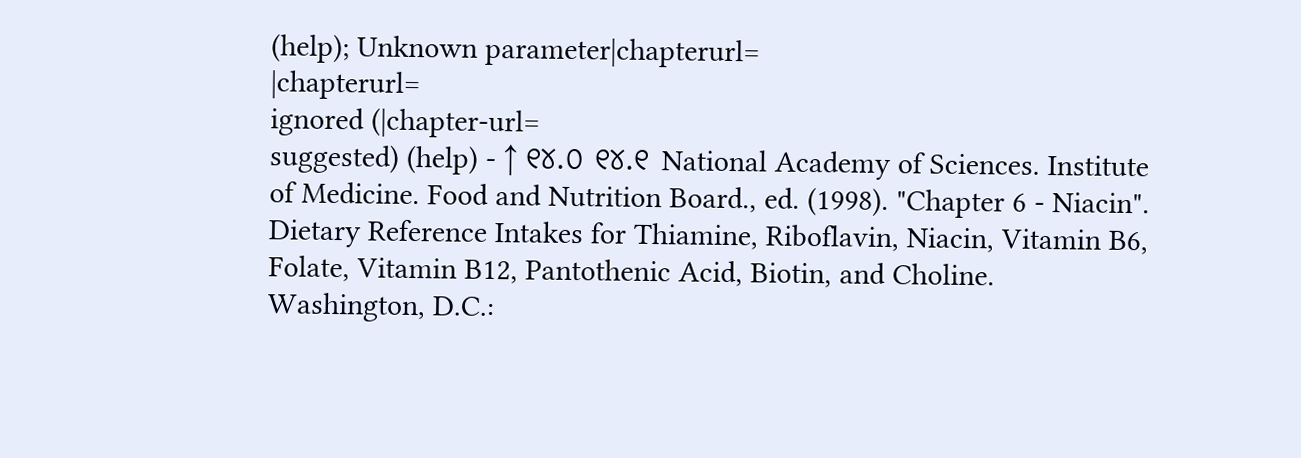(help); Unknown parameter|chapterurl=
|chapterurl=
ignored (|chapter-url=
suggested) (help) - ↑ ୧୪.୦ ୧୪.୧ National Academy of Sciences. Institute of Medicine. Food and Nutrition Board., ed. (1998). "Chapter 6 - Niacin". Dietary Reference Intakes for Thiamine, Riboflavin, Niacin, Vitamin B6, Folate, Vitamin B12, Pantothenic Acid, Biotin, and Choline. Washington, D.C.: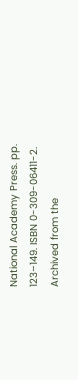National Academy Press. pp. 123–149. ISBN 0-309-06411-2. Archived from the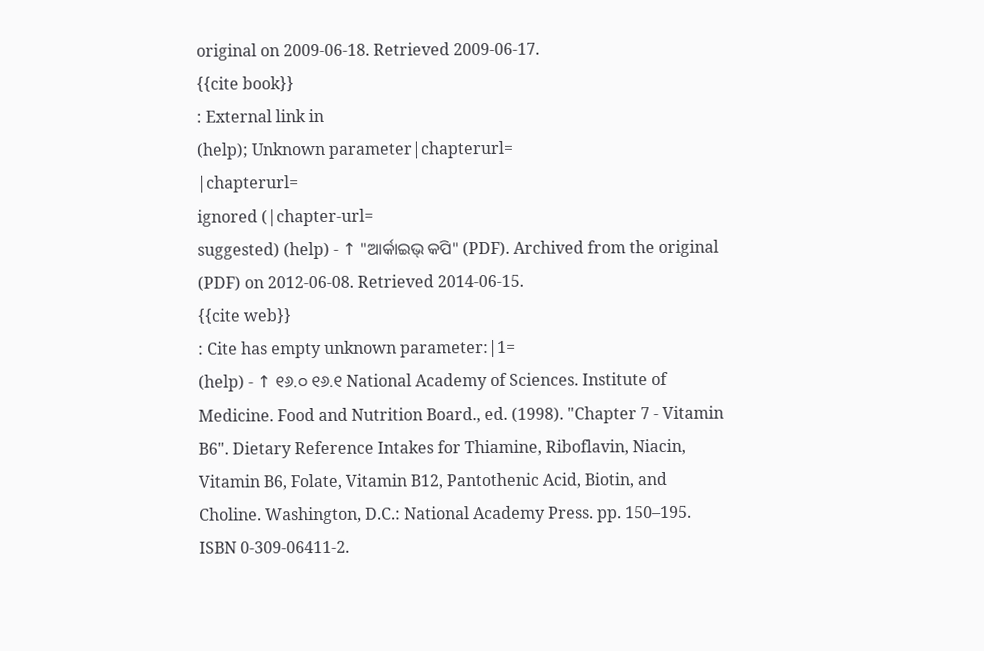original on 2009-06-18. Retrieved 2009-06-17.
{{cite book}}
: External link in
(help); Unknown parameter|chapterurl=
|chapterurl=
ignored (|chapter-url=
suggested) (help) - ↑ "ଆର୍କାଇଭ୍ କପି" (PDF). Archived from the original (PDF) on 2012-06-08. Retrieved 2014-06-15.
{{cite web}}
: Cite has empty unknown parameter:|1=
(help) - ↑ ୧୬.୦ ୧୬.୧ National Academy of Sciences. Institute of Medicine. Food and Nutrition Board., ed. (1998). "Chapter 7 - Vitamin B6". Dietary Reference Intakes for Thiamine, Riboflavin, Niacin, Vitamin B6, Folate, Vitamin B12, Pantothenic Acid, Biotin, and Choline. Washington, D.C.: National Academy Press. pp. 150–195. ISBN 0-309-06411-2.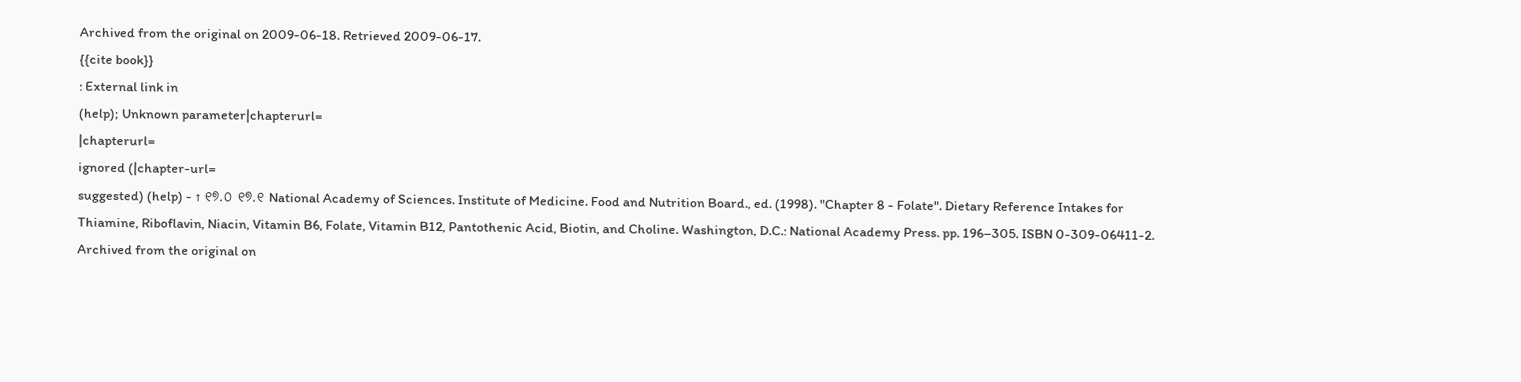Archived from the original on 2009-06-18. Retrieved 2009-06-17.
{{cite book}}
: External link in
(help); Unknown parameter|chapterurl=
|chapterurl=
ignored (|chapter-url=
suggested) (help) - ↑ ୧୭.୦ ୧୭.୧ National Academy of Sciences. Institute of Medicine. Food and Nutrition Board., ed. (1998). "Chapter 8 - Folate". Dietary Reference Intakes for Thiamine, Riboflavin, Niacin, Vitamin B6, Folate, Vitamin B12, Pantothenic Acid, Biotin, and Choline. Washington, D.C.: National Academy Press. pp. 196–305. ISBN 0-309-06411-2. Archived from the original on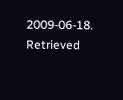2009-06-18. Retrieved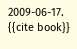2009-06-17.
{{cite book}}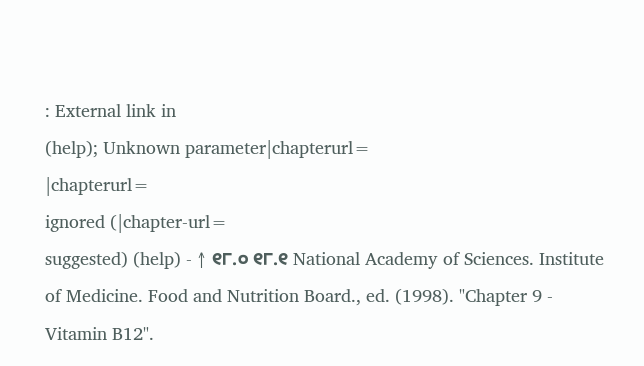: External link in
(help); Unknown parameter|chapterurl=
|chapterurl=
ignored (|chapter-url=
suggested) (help) - ↑ ୧୮.୦ ୧୮.୧ National Academy of Sciences. Institute of Medicine. Food and Nutrition Board., ed. (1998). "Chapter 9 - Vitamin B12".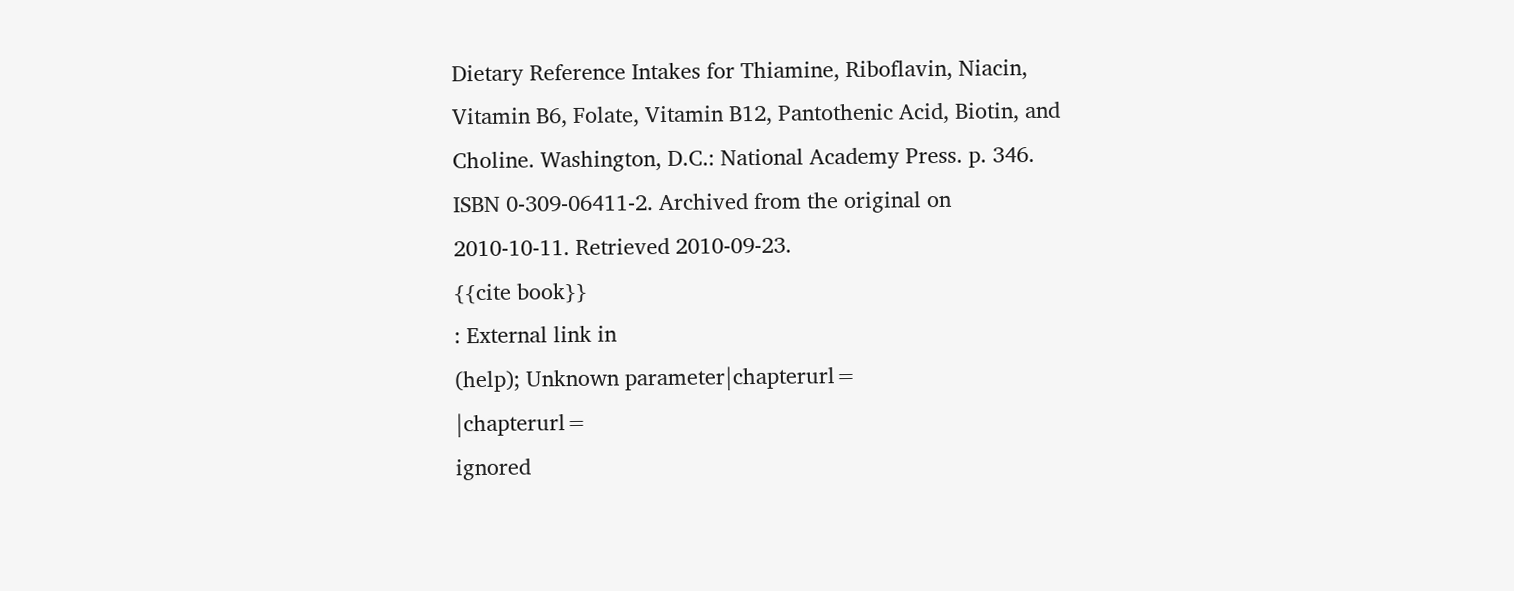Dietary Reference Intakes for Thiamine, Riboflavin, Niacin, Vitamin B6, Folate, Vitamin B12, Pantothenic Acid, Biotin, and Choline. Washington, D.C.: National Academy Press. p. 346. ISBN 0-309-06411-2. Archived from the original on 2010-10-11. Retrieved 2010-09-23.
{{cite book}}
: External link in
(help); Unknown parameter|chapterurl=
|chapterurl=
ignored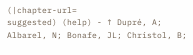(|chapter-url=
suggested) (help) - ↑ Dupré, A; Albarel, N; Bonafe, JL; Christol, B;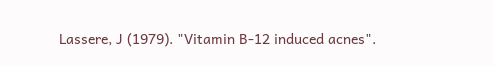Lassere, J (1979). "Vitamin B-12 induced acnes".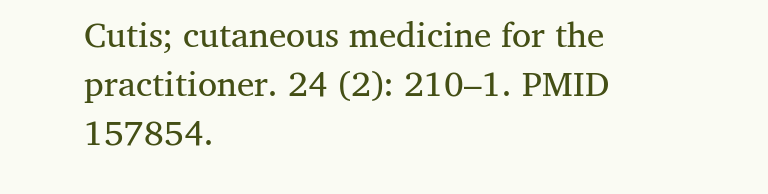Cutis; cutaneous medicine for the practitioner. 24 (2): 210–1. PMID 157854.